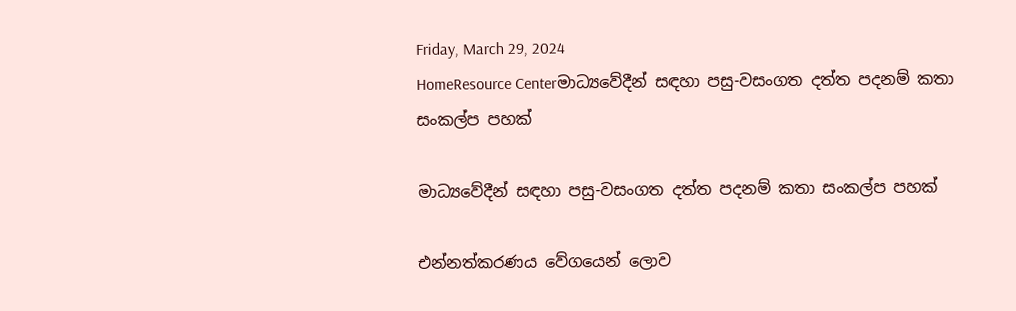Friday, March 29, 2024
HomeResource Centerමාධ්‍යවේදීන් සඳහා පසු-වසංගත දත්ත පදනම් කතා සංකල්ප පහක්

මාධ්‍යවේදීන් සඳහා පසු-වසංගත දත්ත පදනම් කතා සංකල්ප පහක්

එන්නත්කරණය වේගයෙන් ලොව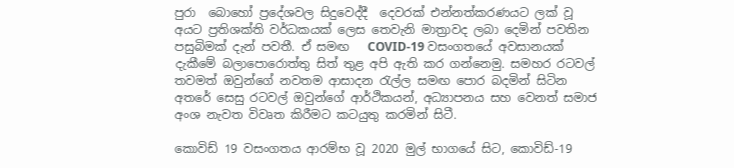පුරා  බොහෝ ප්‍රදේශවල සිදුවෙද්දී  දෙවරක් එන්නත්කරණයට ලක් වූ අයට ප්‍රතිශක්ති වර්ධකයක් ලෙස තෙවැනි මාත්‍රාවද ලබා දෙමින් පවතින පසුබිමක් දැන් පවතී. ඒ සමඟ   COVID-19 වසංගතයේ අවසානයක් දැකීමේ බලාපොරොත්තු සිත් තුළ අපි ඇති කර ගන්නෙමු. සමහර රටවල් තවමත් ඔවුන්ගේ නවතම ආසාදන රැල්ල සමඟ පොර බදමින් සිටින අතරේ සෙසු රටවල් ඔවුන්ගේ ආර්ථිකයන්, අධ්‍යාපනය සහ වෙනත් සමාජ අංශ නැවත විවෘත කිරීමට කටයුතු කරමින් සිටී.

කොවිඩ් 19 වසංගතය ආරම්භ වූ 2020 මුල් භාගයේ සිට, කොවිඩ්-19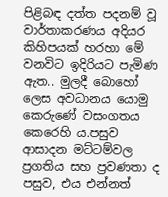පිළිබඳ දත්ත පදනම් වූ වාර්තාකරණය අදියර කිහිපයක් හරහා මේ වනවිට ඉදිරියට පැමිණ ඇත.. මුලදී බොහෝ ලෙස අවධානය යොමු කෙරුණේ වසංගතය කෙරෙහි ය.පසුව ආසාදන මට්ටම්වල ප්‍රගතිය සහ ප්‍රවණතා ද පසුව, එය එන්නත්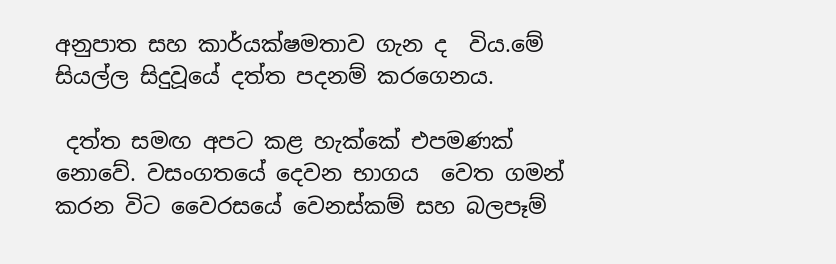අනුපාත සහ කාර්යක්ෂමතාව ගැන ද  විය.මේ සියල්ල සිදුවූයේ දත්ත පදනම් කරගෙනය.

 දත්ත සමඟ අපට කළ හැක්කේ එපමණක් නොවේ. වසංගතයේ දෙවන භාගය  වෙත ගමන් කරන විට වෛරසයේ වෙනස්කම් සහ බලපෑම්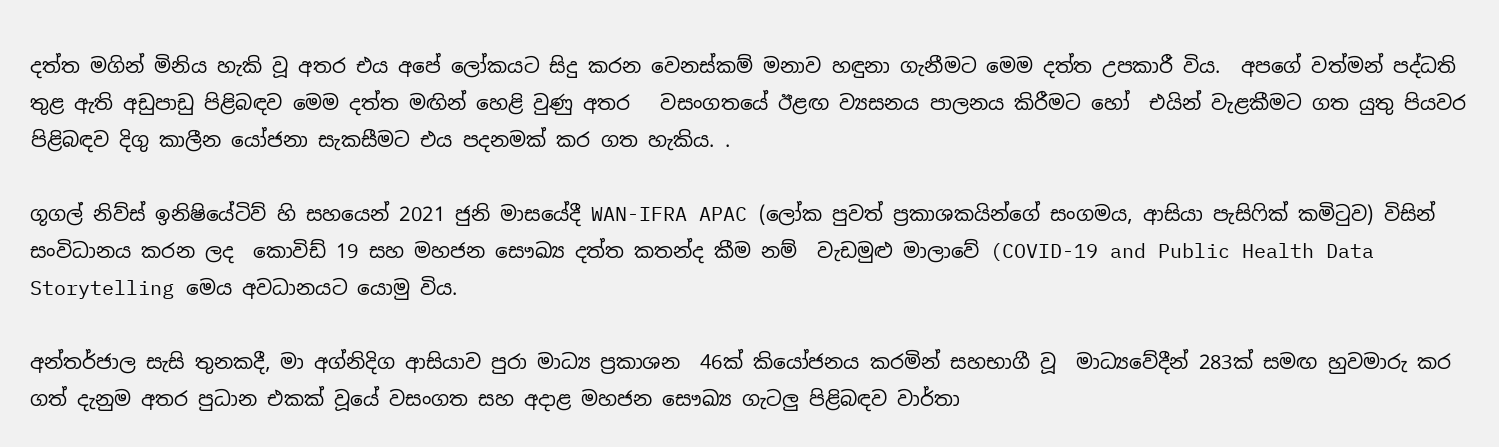දත්ත මගින් මිනිය හැකි වූ අතර එය අපේ ලෝකයට සිදු කරන වෙනස්කම් මනාව හඳුනා ගැනීමට මෙම දත්ත උපකාරී විය.  අපගේ වත්මන් පද්ධති තුළ ඇති අඩුපාඩු පිළිබඳව මෙම දත්ත මඟින් හෙළි වුණු අතර   වසංගතයේ ඊළඟ ව්‍යසනය පාලනය කිරීමට හෝ  එයින් වැළකීමට ගත යුතු පියවර පිළිබඳව දිගු කාලීන යෝජනා සැකසීමට එය පදනමක් කර ගත හැකිය. .

ගූගල් නිව්ස් ඉනිෂියේටිව් හි සහයෙන් 2021 ජුනි මාසයේදී WAN-IFRA APAC (ලෝක පුවත් ප්‍රකාශකයින්ගේ සංගමය, ආසියා පැසිෆික් කමිටුව) විසින් සංවිධානය කරන ලද  කොවිඩ් 19 සහ මහජන සෞඛ්‍ය දත්ත කතන්ද කීම නම්  වැඩමුළු මාලාවේ (COVID-19 and Public Health Data Storytelling මෙය අවධානයට යොමු විය.

අන්තර්ජාල සැසි තුනකදී, මා අග්නිදිග ආසියාව පුරා මාධ්‍ය ප්‍රකාශන  46ක් කියෝජනය කරමින් සහභාගී වූ  මාධ්‍යවේදීන් 283ක් සමඟ හුවමාරු කර ගත් දැනුම අතර පුධාන එකක් වූයේ වසංගත සහ අදාළ මහජන සෞඛ්‍ය ගැටලු පිළිබඳව වාර්තා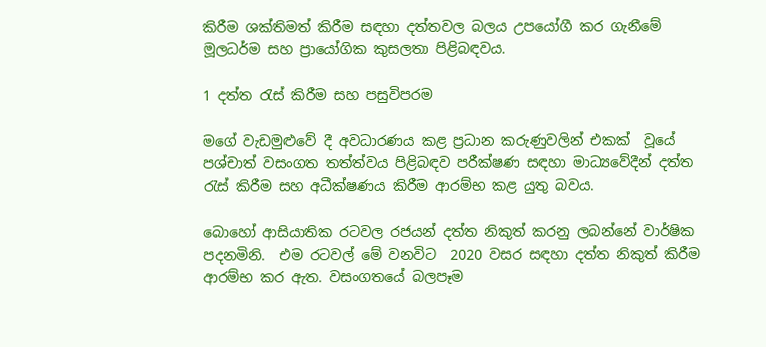කිරීම ශක්තිමත් කිරීම සඳහා දත්තවල බලය උපයෝගී කර ගැනීමේ මූලධර්ම සහ ප්‍රායෝගික කුසලතා පිළිබඳවය.

1 දත්ත රැස් කිරීම සහ පසුවිපරම

මගේ වැඩමුළුවේ දී අවධාරණය කළ ප්‍රධාන කරුණුවලින් එකක්  වූයේ  පශ්චාත් වසංගත තත්ත්වය පිළිබඳව පරීක්ෂණ සඳහා මාධ්‍යවේදීන් දත්ත රැස් කිරීම සහ අධීක්ෂණය කිරීම ආරම්භ කළ යුතු බවය.

බොහෝ ආසියාතික රටවල රජයන් දත්ත නිකුත් කරනු ලබන්නේ වාර්ෂික පදනමිනි.  එම රටවල් මේ වනවිට  2020 වසර සඳහා දත්ත නිකුත් කිරීම ආරම්භ කර ඇත. වසංගතයේ බලපෑම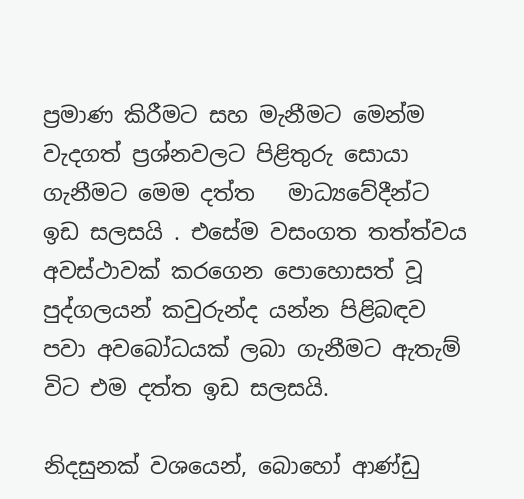ප්‍රමාණ කිරීමට සහ මැනීමට මෙන්ම  වැදගත් ප්‍රශ්නවලට පිළිතුරු සොයා ගැනීමට මෙම දත්ත   මාධ්‍යවේදීන්ට ඉඩ සලසයි . එසේම වසංගත තත්ත්වය අවස්ථාවක් කරගෙන පොහොසත් වූ පුද්ගලයන් කවුරුන්ද යන්න පිළිබඳව පවා අවබෝධයක් ලබා ගැනීමට ඇතැම් විට එම දත්ත ඉඩ සලසයි.

නිදසුනක් වශයෙන්, බොහෝ ආණ්ඩු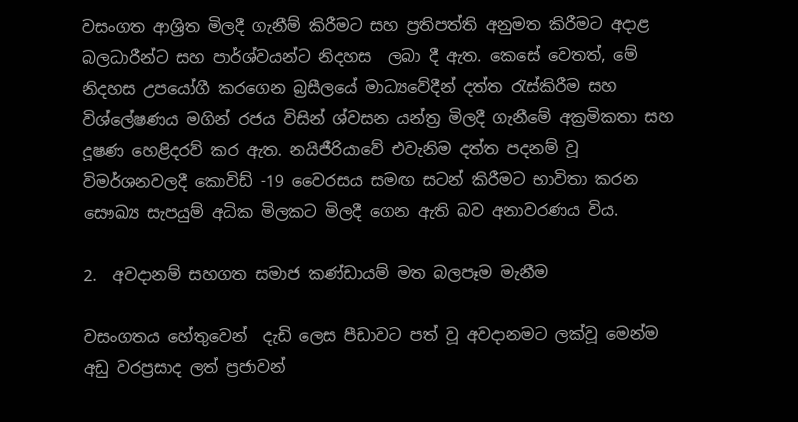වසංගත ආශ්‍රිත මිලදී ගැනීම් කිරීමට සහ ප්‍රතිපත්ති අනුමත කිරීමට අදාළ බලධාරීන්ට සහ පාර්ශ්වයන්ට නිදහස  ලබා දී ඇත. කෙසේ වෙතත්, මේ නිදහස උපයෝගී කරගෙන බ්‍රසීලයේ මාධ්‍යවේදීන් දත්ත රැස්කිරීම සහ විශ්ලේෂණය මගින් රජය විසින් ශ්වසන යන්ත්‍ර මිලදී ගැනීමේ අක්‍රමිකතා සහ දූෂණ හෙළිදරව් කර ඇත. නයිජීරියාවේ එවැනිම දත්ත පදනම් වූ විමර්ශනවලදී කොවිඩ් -19 වෛරසය සමඟ සටන් කිරීමට භාවිතා කරන සෞඛ්‍ය සැපයුම් අධික මිලකට මිලදී ගෙන ඇති බව අනාවරණය විය.

2.  අවදානම් සහගත සමාජ කණ්ඩායම් මත බලපෑම මැනීම

වසංගතය හේතුවෙන්  දැඩි ලෙස පීඩාවට පත් වූ අවදානමට ලක්වූ මෙන්ම අඩු වරප්‍රසාද ලත් ප්‍රජාවන්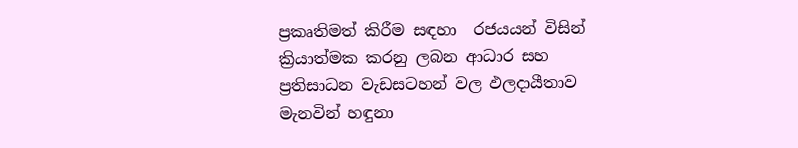ප්‍රකෘතිමත් කිරීම සඳහා  රජයයන් විසින් ක්‍රියාත්මක කරනු ලබන ආධාර සහ ප්‍රතිසාධන වැඩසටහන් වල ඵලදායීතාව මැනවින් හඳුනා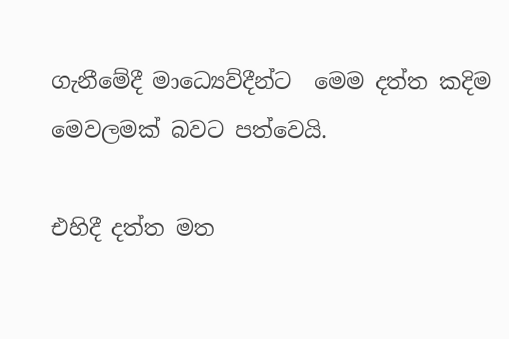ගැනීමේදී මාධ්‍යෙව්දීන්ට  මෙම දත්ත කදිම මෙවලමක් බවට පත්වෙයි.

එහිදී දත්ත මත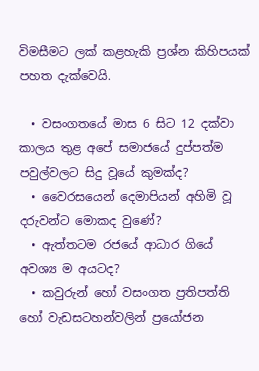විමසීමට ලක් කළහැකි ප්‍රශ්න කිහිපයක් පහත දැක්වෙයි.

  • වසංගතයේ මාස 6 සිට 12 දක්වා කාලය තුළ අපේ සමාජයේ දුප්පත්ම පවුල්වලට සිදු වූයේ කුමක්ද?
  • වෛරසයෙන් දෙමාපියන් අහිමි වූ දරුවන්ට මොකද වුණේ?
  • ඇත්තටම රජයේ ආධාර ගියේ අවශ්‍ය ම අයටද?
  • කවුරුන් හෝ වසංගත ප්‍රතිපත්ති හෝ වැඩසටහන්වලින් ප්‍රයෝජන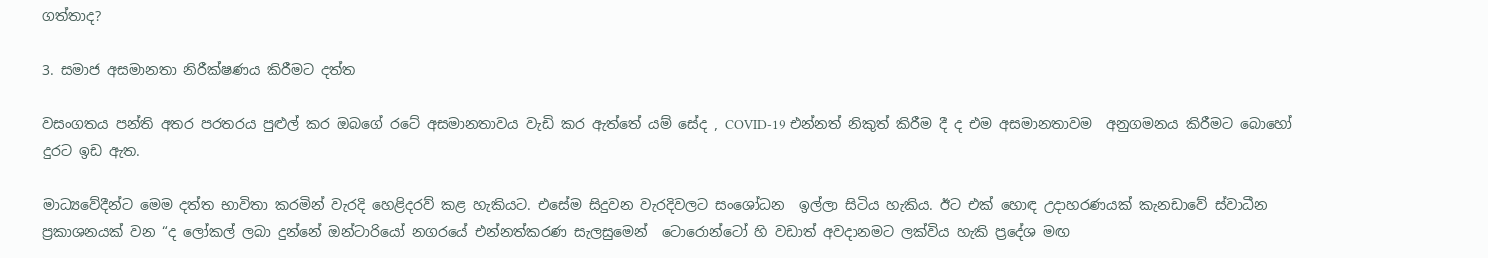ගත්තාද?

3. සමාජ අසමානතා නිරීක්ෂණය කිරීමට දත්ත

වසංගතය පන්ති අතර පරතරය පුළුල් කර ඔබගේ රටේ අසමානතාවය වැඩි කර ඇත්තේ යම් සේද , COVID-19 එන්නත් නිකුත් කිරීම දී ද එම අසමානතාවම  අනුගමනය කිරීමට බොහෝ දුරට ඉඩ ඇත.

මාධ්‍යවේදීන්ට මෙම දත්ත භාවිතා කරමින් වැරදි හෙළිදරව් කළ හැකියට. එසේම සිදුවන වැරදිවලට සංශෝධන  ඉල්ලා සිටිය හැකිය. ඊට එක් හොඳ උදාහරණයක් කැනඩාවේ ස්වාධීන ප්‍රකාශනයක් වන “ද ලෝකල් ලබා දුන්නේ ඔන්ටාරියෝ නගරයේ එන්නත්කරණ සැලසුමෙන්  ටොරොන්ටෝ හි වඩාත් අවදානමට ලක්විය හැකි ප්‍රදේශ මඟ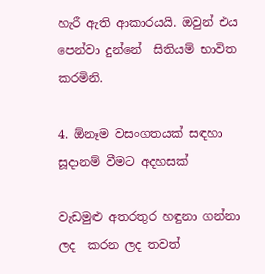හැරී ඇති ආකාරයයි. ඔවුන් එය පෙන්වා දුන්නේ  සිතියම් භාවිත කරමිනි.

4. ඕනෑම වසංගතයක් සඳහා සූදානම් වීමට අදහසක්

වැඩමුළු අතරතුර හඳුනා ගන්නා ලද  කරන ලද තවත්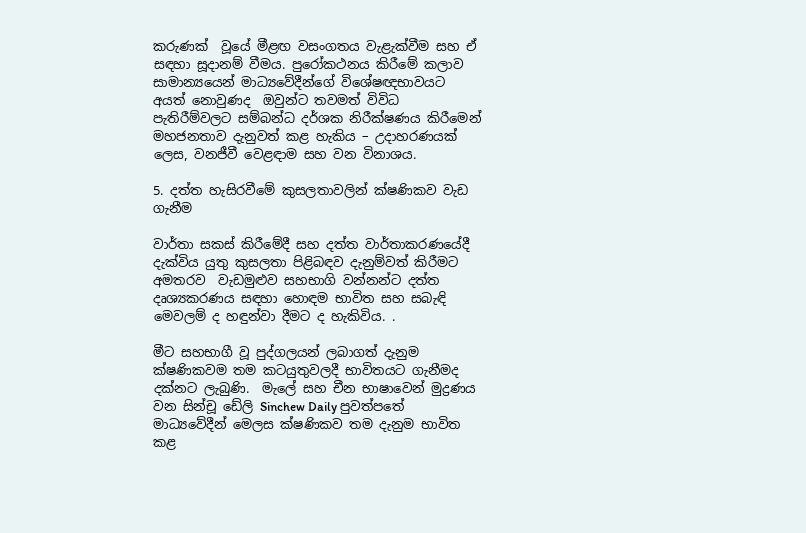කරුණක්  වූයේ මීළඟ වසංගතය වැළැක්වීම සහ ඒ සඳහා සූදානම් වීමය. පුරෝකථනය කිරීමේ කලාව සාමාන්‍යයෙන් මාධ්‍යවේදීන්ගේ විශේෂඥභාවයට අයත් නොවුණද  ඔවුන්ට තවමත් විවිධ පැතිරීම්වලට සම්බන්ධ දර්ශක නිරීක්ෂණය කිරීමෙන් මහජනතාව දැනුවත් කළ හැකිය – උදාහරණයක් ලෙස, වනජීවී වෙළඳාම සහ වන විනාශය.

5. දත්ත හැසිරවීමේ කුසලතාවලින් ක්ෂණිකව වැඩ ගැනීම

වාර්තා සකස් කිරීමේදී සහ දත්ත වාර්තාකරණයේදී දැක්විය යුතු කුසලතා පිළිබඳව දැනුම්වත් කිරීමට අමතරව  වැඩමුළුව සහභාගි වන්නන්ට දත්ත දෘශ්‍යකරණය සඳහා හොඳම භාවිත සහ සබැඳි මෙවලම් ද හඳුන්වා දීමට ද හැකිවිය. .

මීට සහභාගී වූ පුද්ගලයන් ලබාගත් දැනුම ක්ෂණිකවම තම කටයුතුවලදී භාවිතයට ගැනීමද දක්නට ලැබුණි.  මැලේ සහ චීන භාෂාවෙන් මුද්‍රණය වන සින්චූ ඩේලි Sinchew Daily පුවත්පතේ මාධ්‍යවේදීන් මෙලස ක්ෂණිකව තම දැනුම භාවිත කළ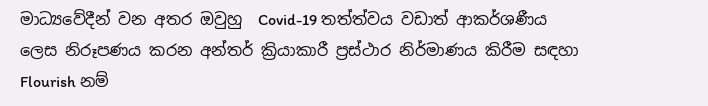මාධ්‍යවේදීන් වන අතර ඔවුහු  Covid-19 තත්ත්වය වඩාත් ආකර්ශණීය ලෙස නිරූපණය කරන අන්තර් ක්‍රියාකාරී ප්‍රස්ථාර නිර්මාණය කිරීම සඳහා Flourish නම්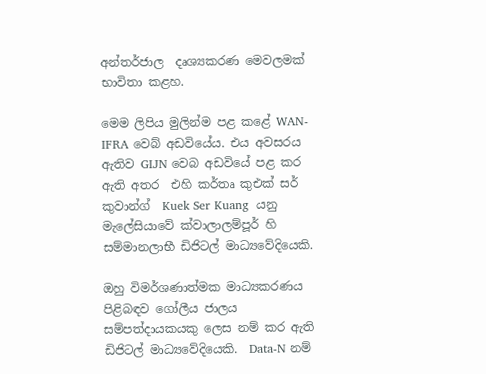අන්තර්ජාල  දෘශ්‍යකරණ මෙවලමක් භාවිතා කළහ.

මෙම ලිපිය මුලින්ම පළ කළේ WAN-IFRA වෙබ් අඩවියේය. එය අවසරය ඇතිව GIJN වෙබ අඩවියේ පළ කර ඇති අතර  එහි කර්තෘ කුඑක් සර් කුවාන්ග්  Kuek Ser Kuang  යනු මැලේසියාවේ ක්වාලාලම්පූර් හි  සම්මානලාභී ඩිජිටල් මාධ්‍යවේදියෙකි.

ඔහු විමර්ශණාත්මක මාධ්‍යකරණය පිළිබඳව ගෝලීය ජාලය සම්පත්දායකයකු ලෙස නම් කර ඇති ඩිජිටල් මාධ්‍යවේදියෙකි.  Data-N නම්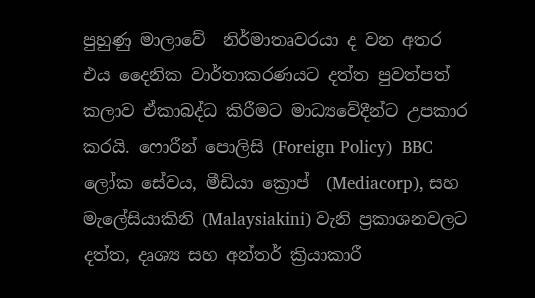පුහුණු මාලාවේ  නිර්මාතෘවරයා ද වන අතර එය දෛනික වාර්තාකරණයට දත්ත පුවත්පත් කලාව ඒකාබද්ධ කිරීමට මාධ්‍යවේදීන්ට උපකාර කරයි. ෆොරීන් පොලිසි (Foreign Policy)  BBC ලෝක සේවය, මීඩියා ක්‍රොප්  (Mediacorp), සහ මැලේසියාකිනි (Malaysiakini) වැනි ප්‍රකාශනවලට දත්ත, දෘශ්‍ය සහ අන්තර් ක්‍රියාකාරී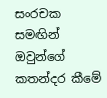සංරචක සමඟින් ඔවුන්ගේ කතන්දර කීමේ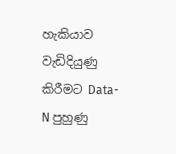හැකියාව වැඩිදියුණු කිරීමට Data-N පුහුණු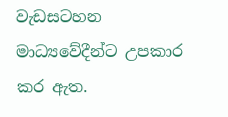වැඩසටහන මාධ්‍යවේදීන්ට උපකාර කර ඇත.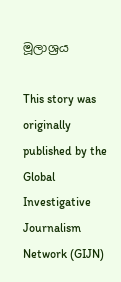මූලාශ්‍රය

This story was originally published by the Global Investigative Journalism Network (GIJN)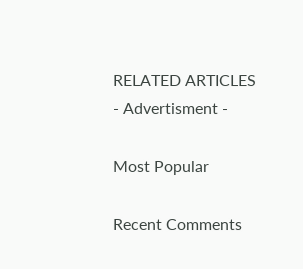RELATED ARTICLES
- Advertisment -

Most Popular

Recent Comments